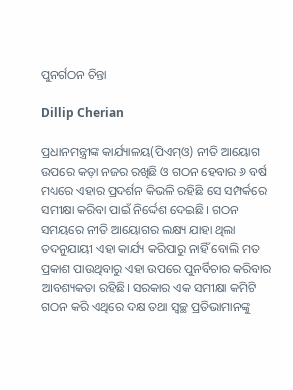ପୁନର୍ଗଠନ ଚିନ୍ତା

Dillip Cherian

ପ୍ରଧାନମନ୍ତ୍ରୀଙ୍କ କାର୍ଯ୍ୟାଳୟ(ପିଏମ୍‌ଓ) ନୀତି ଆୟୋଗ ଉପରେ କଡ଼ା ନଜର ରଖିଛି ଓ ଗଠନ ହେବାର ୬ ବର୍ଷ ମଧ୍ୟରେ ଏହାର ପ୍ରଦର୍ଶନ କିଭଳି ରହିଛି ସେ ସମ୍ପର୍କରେ ସମୀକ୍ଷା କରିବା ପାଇଁ ନିର୍ଦ୍ଦେଶ ଦେଇଛି। ଗଠନ ସମୟରେ ନୀତି ଆୟୋଗର ଲକ୍ଷ୍ୟ ଯାହା ଥିଲା ତଦନୁଯାୟୀ ଏହା କାର୍ଯ୍ୟ କରିପାରୁ ନାହିଁ ବୋଲି ମତ ପ୍ରକାଶ ପାଉଥିବାରୁ ଏହା ଉପରେ ପୁନର୍ବିଚାର କରିବାର ଆବଶ୍ୟକତା ରହିଛି। ସରକାର ଏକ ସମୀକ୍ଷା କମିଟି ଗଠନ କରି ଏଥିରେ ଦକ୍ଷ ତଥା ସ୍ବଚ୍ଛ ପ୍ରତିଭାମାନଙ୍କୁ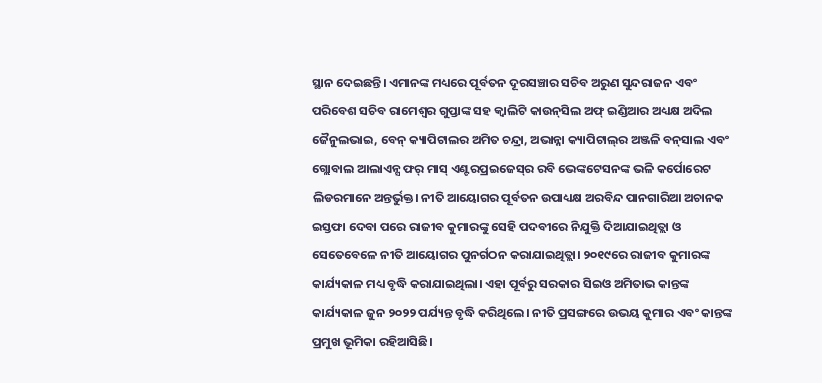ସ୍ଥାନ ଦେଇଛନ୍ତି। ଏମାନଙ୍କ ମଧ୍ୟରେ ପୂର୍ବତନ ଦୂରସଞ୍ଚାର ସଚିବ ଅରୁଣ ସୁନ୍ଦରାଜନ ଏବଂ ପରିବେଶ ସଚିବ ରାମେଶ୍ୱର ଗୁପ୍ତାଙ୍କ ସହ କ୍ୱାଲିଟି କାଉନ୍‌ସିଲ ଅଫ୍‌ ଇଣ୍ଡିଆର ଅଧ୍ୟକ୍ଷ ଅଦିଲ ଜୈନୁଲଭାଇ, ବେନ୍‌ କ୍ୟାପିଟାଲର ଅମିତ ଚନ୍ଦ୍ରା, ଅଭାନ୍ନା କ୍ୟାପିଟାଲ୍‌ର ଅଞ୍ଜଳି ବନ୍‌ସାଲ ଏବଂ ଗ୍ଲୋବାଲ ଆଲାଏନ୍ସ ଫର୍‌ ମାସ୍‌ ଏଣ୍ଟରପ୍ରଇଜେସ୍‌ର ରବି ଭେଙ୍କଟେସନଙ୍କ ଭଳି କର୍ପୋରେଟ ଲିଡରମାନେ ଅନ୍ତର୍ଭୁକ୍ତ। ନୀତି ଆୟୋଗର ପୂର୍ବତନ ଉପାଧ୍ୟକ୍ଷ ଅରବିନ୍ଦ ପାନଗାରିଆ ଅଚାନକ ଇସ୍ତଫା ଦେବା ପରେ ରାଜୀବ କୁମାରଙ୍କୁ ସେହି ପଦବୀରେ ନିଯୁକ୍ତି ଦିଆଯାଇଥିତ୍ଲା ଓ ସେତେବେଳେ ନୀତି ଆୟୋଗର ପୁନର୍ଗଠନ କରାଯାଇଥିତ୍ଲା। ୨୦୧୯ରେ ରାଜୀବ କୁମାରଙ୍କ କାର୍ଯ୍ୟକାଳ ମଧ୍ୟ ବୃଦ୍ଧି କରାଯାଇଥିଲା। ଏହା ପୂର୍ବରୁ ସରକାର ସିଇଓ ଅମିତାଭ କାନ୍ତଙ୍କ କାର୍ଯ୍ୟକାଳ ଜୁନ ୨୦୨୨ ପର୍ଯ୍ୟନ୍ତ ବୃଦ୍ଧି କରିଥିଲେ। ନୀତି ପ୍ରସଙ୍ଗରେ ଉଭୟ କୁମାର ଏବଂ କାନ୍ତଙ୍କ ପ୍ରମୁଖ ଭୂମିକା ରହିଆସିଛି।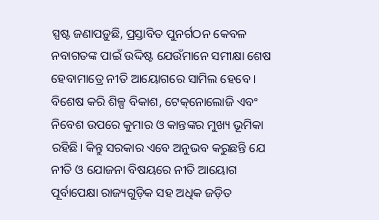ସ୍ପଷ୍ଟ ଜଣାପଡ଼ୁଛି, ପ୍ରସ୍ତାବିତ ପୁନର୍ଗଠନ କେବଳ ନବାଗତଙ୍କ ପାଇଁ ଉଦ୍ଦିଷ୍ଟ ଯେଉଁମାନେ ସମୀକ୍ଷା ଶେଷ ହେବାମାତ୍ରେ ନୀତି ଆୟୋଗରେ ସାମିଲ ହେବେ ।
ବିଶେଷ କରି ଶିଳ୍ପ ବିକାଶ, ଟେକ୍‌ନୋଲୋଜି ଏବଂ ନିବେଶ ଉପରେ କୁମାର ଓ କାନ୍ତଙ୍କର ମୁଖ୍ୟ ଭୂମିକା ରହିଛି। କିନ୍ତୁ ସରକାର ଏବେ ଅନୁଭବ କରୁଛନ୍ତି ଯେ ନୀତି ଓ ଯୋଜନା ବିଷୟରେ ନୀତି ଆୟୋଗ ପୂର୍ବାପେକ୍ଷା ରାଜ୍ୟଗୁଡ଼ିକ ସହ ଅଧିକ ଜଡ଼ିତ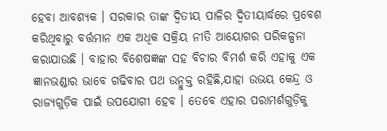ହେବା ଆବଶ୍ୟକ । ସରକାର ତାଙ୍କ ଦ୍ୱିତୀୟ ପାଳିର ଦ୍ୱିତୀୟାର୍ଦ୍ଧରେ ପ୍ରବେଶ କରିଥିବାରୁ ବର୍ତ୍ତମାନ ଏକ ଅଧିକ ସକ୍ରିୟ ନୀତି ଆୟୋଗର ପରିକଳ୍ପନା କରାଯାଉଛି । ବାହାର ବିଶେଷଜ୍ଞଙ୍କ ସହ ବିଚାର ବିମର୍ଶ କରି ଏହାକୁ ଏକ ଜ୍ଞାନଭଣ୍ଡାର ଭାବେ ଗଢିବାର ପଥ ଉନ୍ମୁକ୍ତ ରହିଛି,ଯାହା ଉଭୟ କେନ୍ଦ୍ର ଓ ରାଜ୍ୟଗୁଡ଼ିକ ପାଇଁ ଉପଯୋଗୀ ହେବ । ତେବେ ଏହାର ପରାମର୍ଶଗୁଡ଼ିକୁ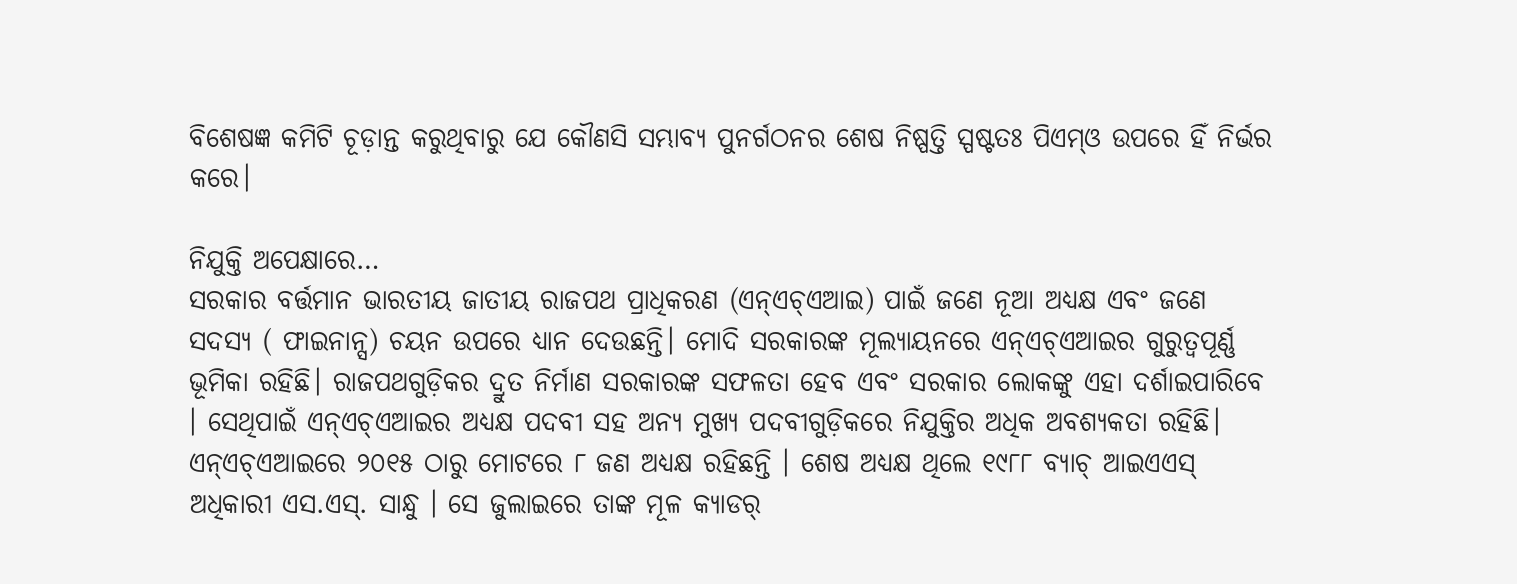ବିଶେଷଜ୍ଞ କମିଟି ଚୂଡ଼ାନ୍ତ କରୁଥିବାରୁ ଯେ କୌଣସି ସମ୍ଭାବ୍ୟ ପୁନର୍ଗଠନର ଶେଷ ନିଷ୍ପତ୍ତି ସ୍ପଷ୍ଟତଃ ପିଏମ୍‌ଓ ଉପରେ ହିଁ ନିର୍ଭର କରେ।

ନିଯୁକ୍ତି ଅପେକ୍ଷାରେ…
ସରକାର ବର୍ତ୍ତମାନ ଭାରତୀୟ ଜାତୀୟ ରାଜପଥ ପ୍ରାଧିକରଣ (ଏନ୍‌ଏଚ୍‌ଏଆଇ) ପାଇଁ ଜଣେ ନୂଆ ଅଧ୍ୟକ୍ଷ ଏବଂ ଜଣେ ସଦସ୍ୟ ( ଫାଇନାନ୍ସ) ଚୟନ ଉପରେ ଧ୍ୟାନ ଦେଉଛନ୍ତି। ମୋଦି ସରକାରଙ୍କ ମୂଲ୍ୟାୟନରେ ଏନ୍‌ଏଚ୍‌ଏଆଇର ଗୁରୁତ୍ୱପୂର୍ଣ୍ଣ ଭୂମିକା ରହିଛି। ରାଜପଥଗୁଡ଼ିକର ଦ୍ରୁତ ନିର୍ମାଣ ସରକାରଙ୍କ ସଫଳତା ହେବ ଏବଂ ସରକାର ଲୋକଙ୍କୁ ଏହା ଦର୍ଶାଇପାରିବେ । ସେଥିପାଇଁ ଏନ୍‌ଏଚ୍‌ଏଆଇର ଅଧ୍ୟକ୍ଷ ପଦବୀ ସହ ଅନ୍ୟ ମୁଖ୍ୟ ପଦବୀଗୁଡ଼ିକରେ ନିଯୁକ୍ତିର ଅଧିକ ଅବଶ୍ୟକତା ରହିଛି। ଏନ୍‌ଏଚ୍‌ଏଆଇରେ ୨୦୧୫ ଠାରୁ ମୋଟରେ ୮ ଜଣ ଅଧ୍ୟକ୍ଷ ରହିଛନ୍ତି । ଶେଷ ଅଧ୍ୟକ୍ଷ ଥିଲେ ୧୯୮୮ ବ୍ୟାଚ୍‌ ଆଇଏଏସ୍‌ ଅଧିକାରୀ ଏସ.ଏସ୍‌. ସାନ୍ଧୁ । ସେ ଜୁଲାଇରେ ତାଙ୍କ ମୂଳ କ୍ୟାଡର୍‌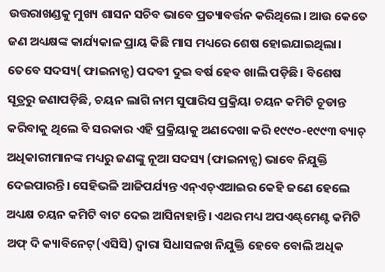ଉତ୍ତରାଖଣ୍ଡକୁ ମୁଖ୍ୟ ଶାସନ ସଚିବ ଭାବେ ପ୍ରତ୍ୟାବର୍ତ୍ତନ କରିଥିଲେ। ଆଉ କେତେ ଜଣ ଅଧ୍ୟକ୍ଷଙ୍କ କାର୍ଯ୍ୟକାଳ ପ୍ରାୟ କିଛି ମାସ ମଧ୍ୟରେ ଶେଷ ହୋଇଯାଇଥିଲା। ତେବେ ସଦସ୍ୟ( ଫାଇନାନ୍ସ) ପଦବୀ ଦୁଇ ବର୍ଷ ହେବ ଖାଲି ପଡ଼ିଛି। ବିଶେଷ ସୂତ୍ରରୁ ଜଣାପଡ଼ିଛି, ଚୟନ ଲାଗି ନାମ ସୁପାରିସ ପ୍ରକ୍ରିୟା ଚୟନ କମିଟି ଚୂଡାନ୍ତ କରିବାକୁ ଥିଲେ ବି ସରକାର ଏହି ପ୍ରକ୍ରିୟାକୁ ଅଣଦେଖା କରି ୧୯୯୦-୧୯୯୩ ବ୍ୟାଚ୍‌ ଅଧିକାରୀମାନଙ୍କ ମଧ୍ୟରୁ ଜଣଙ୍କୁ ନୂଆ ସଦସ୍ୟ (ଫାଇନାନ୍ସ) ଭାବେ ନିଯୁକ୍ତି ଦେଇପାରନ୍ତି। ସେହିଭଳି ଆଜିପର୍ଯ୍ୟନ୍ତ ଏନ୍‌ଏଚ୍‌ଏଆଇର କେହି ଜଣେ ହେଲେ ଅଧ୍ୟକ୍ଷ ଚୟନ କମିଟି ବାଟ ଦେଇ ଆସିନାହାନ୍ତି। ଏଥର ମଧ୍ୟ ଅପଏଣ୍ଟ୍‌ମେଣ୍ଟ କମିଟି ଅଫ୍‌ ଦି କ୍ୟାବିନେଟ୍‌(ଏସିସି) ଦ୍ୱାରା ସିଧାସଳଖ ନିଯୁକ୍ତି ହେବେ ବୋଲି ଅଧିକ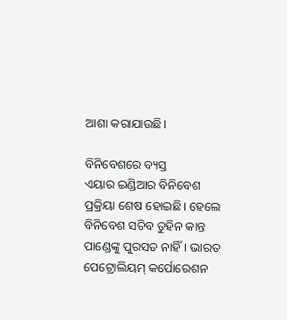ଆଶା କରାଯାଉଛି।

ବିନିବେଶରେ ବ୍ୟସ୍ତ
ଏୟାର ଇଣ୍ଡିଆର ବିନିବେଶ ପ୍ରକ୍ରିୟା ଶେଷ ହୋଇଛି। ହେଲେ ବିନିବେଶ ସଚିବ ତୁହିନ କାନ୍ତ ପାଣ୍ଡେଙ୍କୁ ପୁରସତ ନାହିଁ। ଭାରତ ପେଟ୍ରୋଲିୟମ୍‌ କର୍ପୋରେଶନ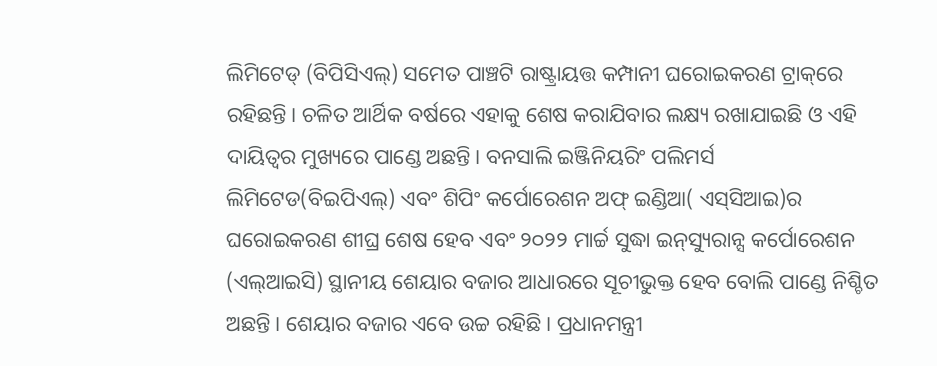ଲିମିଟେଡ୍‌ (ବିପିସିଏଲ୍‌) ସମେତ ପାଞ୍ଚଟି ରାଷ୍ଟ୍ରାୟତ୍ତ କମ୍ପାନୀ ଘରୋଇକରଣ ଟ୍ରାକ୍‌ରେ ରହିଛନ୍ତି। ଚଳିତ ଆର୍ଥିକ ବର୍ଷରେ ଏହାକୁ ଶେଷ କରାଯିବାର ଲକ୍ଷ୍ୟ ରଖାଯାଇଛି ଓ ଏହି ଦାୟିତ୍ୱର ମୁଖ୍ୟରେ ପାଣ୍ଡେ ଅଛନ୍ତି। ବନସାଲି ଇଞ୍ଜିନିୟରିଂ ପଲିମର୍ସ ଲିମିଟେଡ(ବିଇପିଏଲ୍‌) ଏବଂ ଶିପିଂ କର୍ପୋରେଶନ ଅଫ୍‌ ଇଣ୍ଡିଆ( ଏସ୍‌ସିଆଇ)ର ଘରୋଇକରଣ ଶୀଘ୍ର ଶେଷ ହେବ ଏବଂ ୨୦୨୨ ମାର୍ଚ୍ଚ ସୁଦ୍ଧା ଇନ୍‌ସ୍ୟୁରାନ୍ସ କର୍ପୋରେଶନ (ଏଲ୍‌ଆଇସି) ସ୍ଥାନୀୟ ଶେୟାର ବଜାର ଆଧାରରେ ସୂଚୀଭୁକ୍ତ ହେବ ବୋଲି ପାଣ୍ଡେ ନିଶ୍ଚିତ ଅଛନ୍ତି। ଶେୟାର ବଜାର ଏବେ ଉଚ୍ଚ ରହିଛି। ପ୍ରଧାନମନ୍ତ୍ରୀ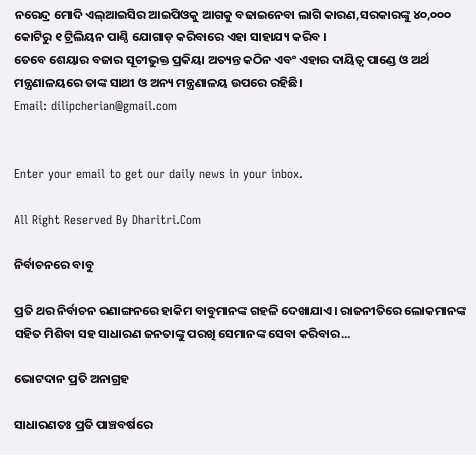ନରେନ୍ଦ୍ର ମୋଦି ଏଲ୍‌ଆଇସିର ଆଇପିଓକୁ ଆଗକୁ ବଢାଇନେବା ଲାଗି କାରଣ,ସରକାରଙ୍କୁ ୪୦,୦୦୦ କୋଟିରୁ ୧ ଟ୍ରିଲିୟନ ପାଣ୍ଠି ଯୋଗାଡ଼ କରିବାରେ ଏହା ସାହାଯ୍ୟ କରିବ ।
ତେବେ ଶେୟାର ବଜାର ସୂଚୀଭୁକ୍ତ ପ୍ରକିୟା ଅତ୍ୟନ୍ତ କଠିନ ଏବଂ ଏହାର ଦାୟିତ୍ୱ ପାଣ୍ଡେ ଓ ଅର୍ଥ ମନ୍ତ୍ରଣାଳୟରେ ତାଙ୍କ ସାଥୀ ଓ ଅନ୍ୟ ମନ୍ତ୍ରଣାଳୟ ଉପରେ ରହିଛି।
Email: dilipcherian@gmail.com


Enter your email to get our daily news in your inbox.

All Right Reserved By Dharitri.Com

ନିର୍ବାଚନରେ ବାବୁ

ପ୍ରତି ଥର ନିର୍ବାଚନ ରଣାଙ୍ଗନରେ ହାକିମ ବାବୁମାନଙ୍କ ଗହଳି ଦେଖାଯାଏ। ରାଜନୀତିରେ ଲୋକମାନଙ୍କ ସହିତ ମିଶିବା ସହ ସାଧାରଣ ଜନତାଙ୍କୁ ପରଖି ସେମାନଙ୍କ ସେବା କରିବାର...

ଭୋଟଦାନ ପ୍ରତି ଅନାଗ୍ରହ

ସାଧାରଣତଃ ପ୍ରତି ପାଞ୍ଚବର୍ଷରେ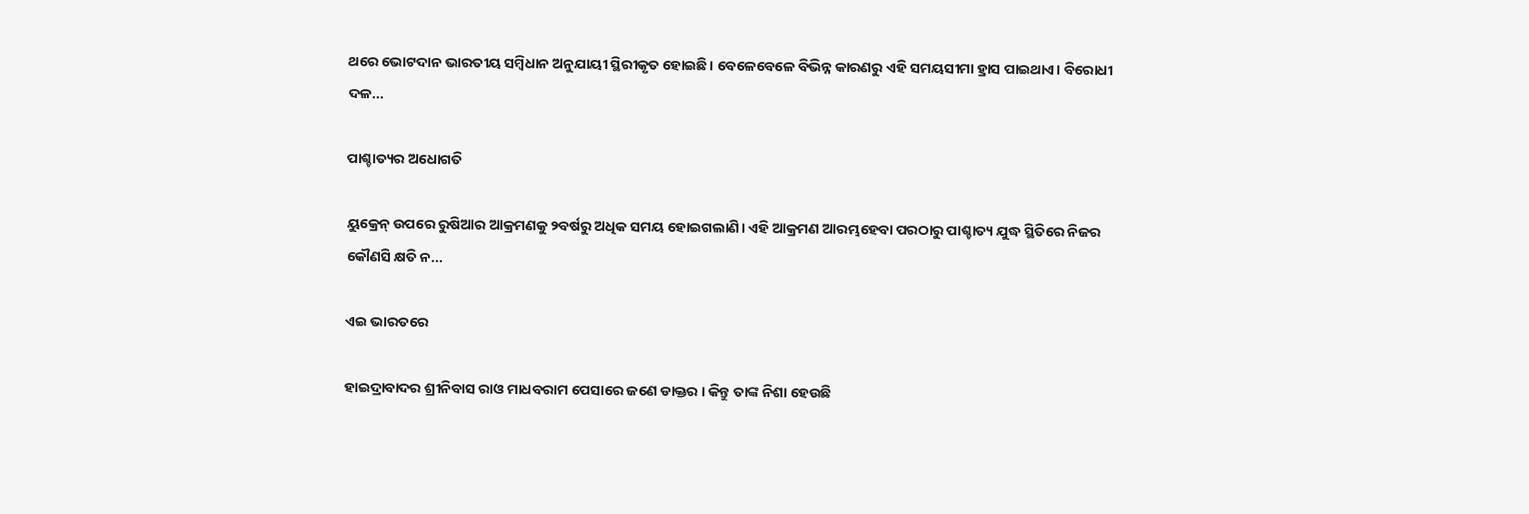ଥରେ ଭୋଟଦାନ ଭାରତୀୟ ସମ୍ବିଧାନ ଅନୁଯାୟୀ ସ୍ଥିରୀକୃତ ହୋଇଛି। ବେଳେବେଳେ ବିଭିନ୍ନ କାରଣରୁ ଏହି ସମୟସୀମା ହ୍ରାସ ପାଇଥାଏ। ବିରୋଧୀ ଦଳ...

ପାଶ୍ଚାତ୍ୟର ଅଧୋଗତି

ୟୁକ୍ରେନ୍‌ ଉପରେ ରୁଷିଆର ଆକ୍ରମଣକୁ ୨ବର୍ଷରୁ ଅଧିକ ସମୟ ହୋଇଗଲାଣି। ଏହି ଆକ୍ରମଣ ଆରମ୍ଭହେବା ପରଠାରୁ ପାଶ୍ଚାତ୍ୟ ଯୁଦ୍ଧ ସ୍ଥିତିରେ ନିଜର କୌଣସି କ୍ଷତି ନ...

ଏଇ ଭାରତରେ

ହାଇଦ୍ରାବାଦର ଶ୍ରୀନିବାସ ରାଓ ମାଧବରାମ ପେସାରେ ଜଣେ ଡାକ୍ତର । କିନ୍ତୁ ତାଙ୍କ ନିଶା ହେଉଛି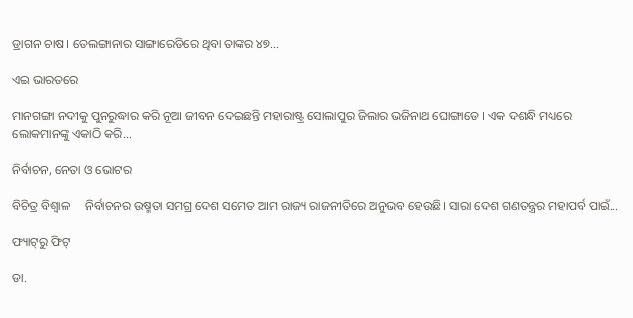ଡ୍ରାଗନ ଚାଷ। ତେଲଙ୍ଗାନାର ସାଙ୍ଗାରେଡିରେ ଥିବା ତାଙ୍କର ୪୭...

ଏଇ ଭାରତରେ

ମାନଗଙ୍ଗା ନଦୀକୁ ପୁନରୁଦ୍ଧାର କରି ନୂଆ ଜୀବନ ଦେଇଛନ୍ତି ମହାରାଷ୍ଟ୍ର ସୋଲାପୁର ଜିଲାର ଭଜିନାଥ ଘୋଙ୍ଗାଡେ । ଏକ ଦଶନ୍ଧି ମଧ୍ୟରେ ଲୋକମାନଙ୍କୁ ଏକାଠି କରି...

ନିର୍ବାଚନ, ନେତା ଓ ଭୋଟର

ବିଚିତ୍ର ବିଶ୍ୱାଳ     ନିର୍ବାଚନର ଉଷ୍ମତା ସମଗ୍ର ଦେଶ ସମେତ ଆମ ରାଜ୍ୟ ରାଜନୀତିରେ ଅନୁଭବ ହେଉଛି। ସାରା ଦେଶ ଗଣତନ୍ତ୍ରର ମହାପର୍ବ ପାଇଁ...

ଫ୍ୟାଟ୍‌ରୁ ଫିଟ୍‌

ଡା.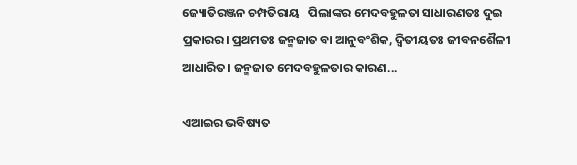ଜ୍ୟୋତିରଞ୍ଜନ ଚମ୍ପତିରାୟ   ପିଲାଙ୍କର ମେଦବହୁଳତା ସାଧାରଣତଃ ଦୁଇ ପ୍ରକାରର। ପ୍ରଥମତଃ ଜନ୍ମଜାତ ବା ଆନୁବଂଶିକ, ଦ୍ୱିତୀୟତଃ ଜୀବନଶୈଳୀ ଆଧାରିତ। ଜନ୍ମଜାତ ମେଦବହୁଳତାର କାରଣ...

ଏଆଇର ଭବିଷ୍ୟତ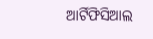ଆର୍ଟିଫିସିଆଲ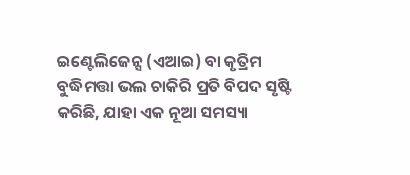ଇଣ୍ଟେଲିଜେନ୍ସ (ଏଆଇ) ବା କୃତ୍ରିମ ବୁଦ୍ଧିମତ୍ତା ଭଲ ଚାକିରି ପ୍ରତି ବିପଦ ସୃଷ୍ଟି କରିଛି, ଯାହା ଏକ ନୂଆ ସମସ୍ୟା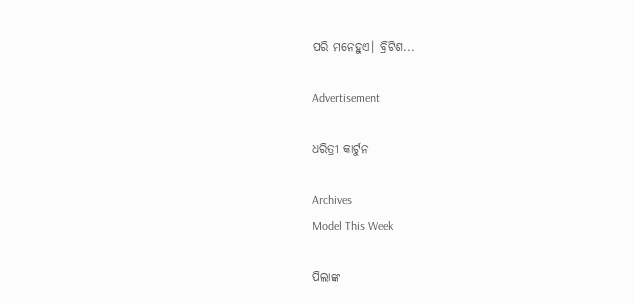ପରି ମନେହୁଏ। ବ୍ରିଟିଶ...

Advertisement

ଧରିତ୍ରୀ କାର୍ଟୁନ

Archives
Model This Week

ପିଲାଙ୍କ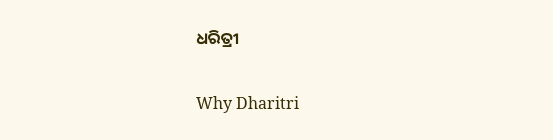ଧରିତ୍ରୀ

Why Dharitri